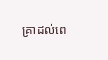គ្រាដល់ពេ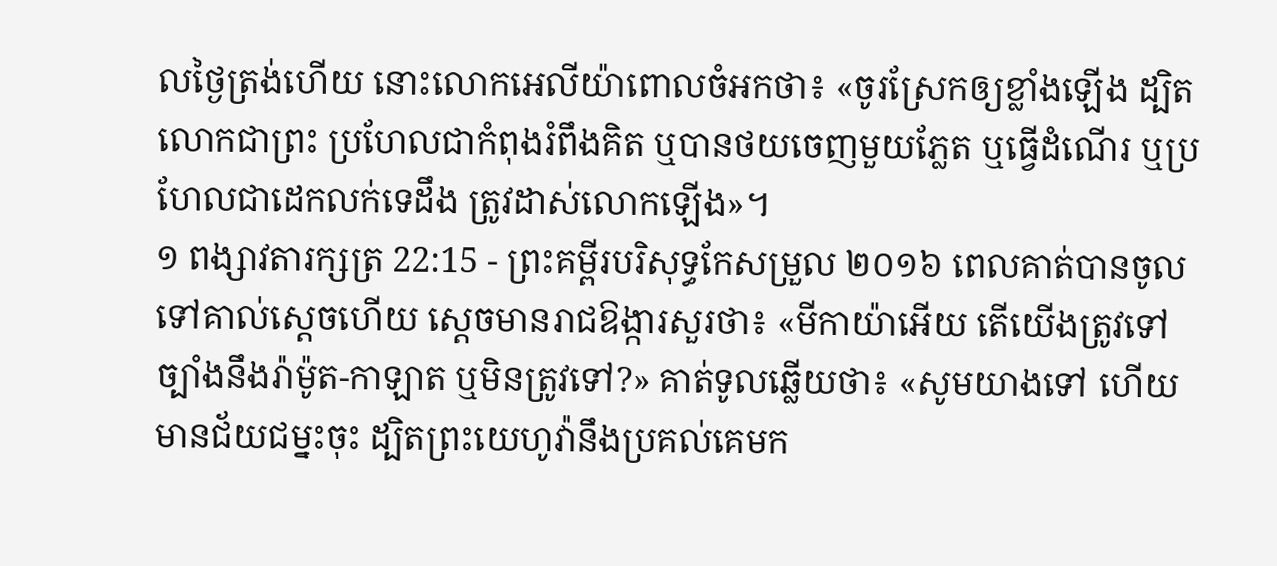លថ្ងៃត្រង់ហើយ នោះលោកអេលីយ៉ាពោលចំអកថា៖ «ចូរស្រែកឲ្យខ្លាំងឡើង ដ្បិតលោកជាព្រះ ប្រហែលជាកំពុងរំពឹងគិត ឬបានថយចេញមួយភ្លែត ឬធ្វើដំណើរ ឬប្រហែលជាដេកលក់ទេដឹង ត្រូវដាស់លោកឡើង»។
១ ពង្សាវតារក្សត្រ 22:15 - ព្រះគម្ពីរបរិសុទ្ធកែសម្រួល ២០១៦ ពេលគាត់បានចូលទៅគាល់ស្តេចហើយ ស្ដេចមានរាជឱង្ការសួរថា៖ «មីកាយ៉ាអើយ តើយើងត្រូវទៅច្បាំងនឹងរ៉ាម៉ូត-កាឡាត ឬមិនត្រូវទៅ?» គាត់ទូលឆ្លើយថា៖ «សូមយាងទៅ ហើយមានជ័យជម្នះចុះ ដ្បិតព្រះយេហូវ៉ានឹងប្រគល់គេមក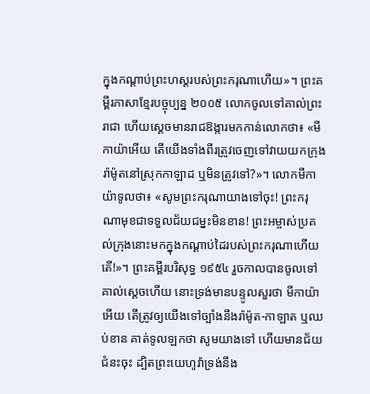ក្នុងកណ្ដាប់ព្រះហស្តរបស់ព្រះករុណាហើយ»។ ព្រះគម្ពីរភាសាខ្មែរបច្ចុប្បន្ន ២០០៥ លោកចូលទៅគាល់ព្រះរាជា ហើយស្ដេចមានរាជឱង្ការមកកាន់លោកថា៖ «មីកាយ៉ាអើយ តើយើងទាំងពីរត្រូវចេញទៅវាយយកក្រុងរ៉ាម៉ូតនៅស្រុកកាឡាដ ឬមិនត្រូវទៅ?»។ លោកមីកាយ៉ាទូលថា៖ «សូមព្រះករុណាយាងទៅចុះ! ព្រះករុណាមុខជាទទួលជ័យជម្នះមិនខាន! ព្រះអម្ចាស់ប្រគល់ក្រុងនោះមកក្នុងកណ្ដាប់ដៃរបស់ព្រះករុណាហើយតើ!»។ ព្រះគម្ពីរបរិសុទ្ធ ១៩៥៤ រួចកាលបានចូលទៅគាល់ស្តេចហើយ នោះទ្រង់មានបន្ទូលសួរថា មីកាយ៉ាអើយ តើត្រូវឲ្យយើងទៅច្បាំងនឹងរ៉ាម៉ូត-កាឡាត ឬឈប់ខាន គាត់ទូលឡកថា សូមយាងទៅ ហើយមានជ័យជំនះចុះ ដ្បិតព្រះយេហូវ៉ាទ្រង់នឹង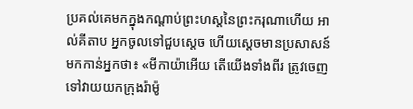ប្រគល់គេមកក្នុងកណ្តាប់ព្រះហស្តនៃព្រះករុណាហើយ អាល់គីតាប អ្នកចូលទៅជួបស្តេច ហើយស្តេចមានប្រសាសន៍មកកាន់អ្នកថា៖ «មីកាយ៉ាអើយ តើយើងទាំងពីរ ត្រូវចេញទៅវាយយកក្រុងរ៉ាម៉ូ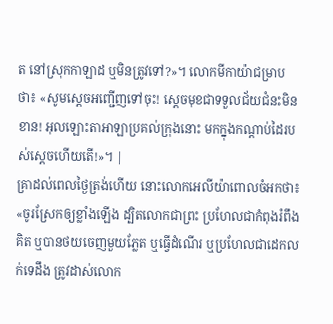ត នៅស្រុកកាឡាដ ឬមិនត្រូវទៅ?»។ លោកមីកាយ៉ាជម្រាបថា៖ «សូមស្តេចអញ្ជើញទៅចុះ! ស្តេចមុខជាទទួលជ័យជំនះមិនខាន! អុលឡោះតាអាឡាប្រគល់ក្រុងនោះ មកក្នុងកណ្តាប់ដៃរបស់ស្តេចហើយតើ!»។ |
គ្រាដល់ពេលថ្ងៃត្រង់ហើយ នោះលោកអេលីយ៉ាពោលចំអកថា៖ «ចូរស្រែកឲ្យខ្លាំងឡើង ដ្បិតលោកជាព្រះ ប្រហែលជាកំពុងរំពឹងគិត ឬបានថយចេញមួយភ្លែត ឬធ្វើដំណើរ ឬប្រហែលជាដេកលក់ទេដឹង ត្រូវដាស់លោក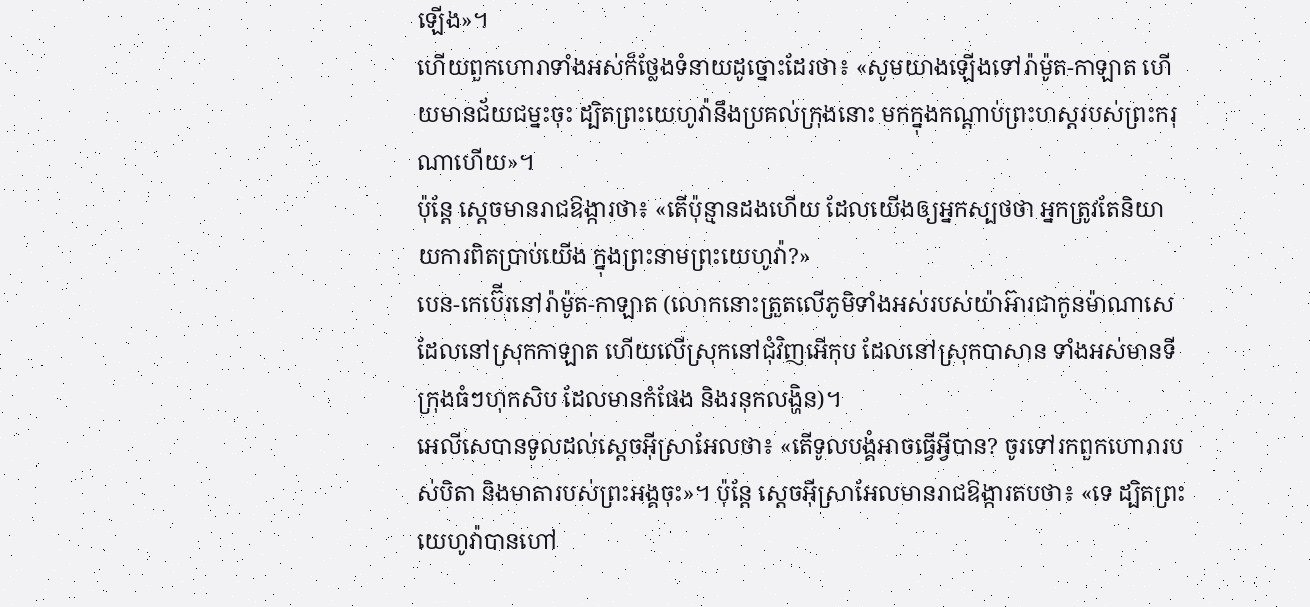ឡើង»។
ហើយពួកហោរាទាំងអស់ក៏ថ្លែងទំនាយដូច្នោះដែរថា៖ «សូមយាងឡើងទៅរ៉ាម៉ូត-កាឡាត ហើយមានជ័យជម្នះចុះ ដ្បិតព្រះយេហូវ៉ានឹងប្រគល់ក្រុងនោះ មកក្នុងកណ្ដាប់ព្រះហស្តរបស់ព្រះករុណាហើយ»។
ប៉ុន្តែ ស្តេចមានរាជឱង្ការថា៖ «តើប៉ុន្មានដងហើយ ដែលយើងឲ្យអ្នកស្បថថា អ្នកត្រូវតែនិយាយការពិតប្រាប់យើង ក្នុងព្រះនាមព្រះយេហូវ៉ា?»
បេន-កេប៊ើរនៅរ៉ាម៉ូត-កាឡាត (លោកនោះត្រួតលើភូមិទាំងអស់របស់យ៉ាអ៊ារជាកូនម៉ាណាសេ ដែលនៅស្រុកកាឡាត ហើយលើស្រុកនៅជុំវិញអើកុប ដែលនៅស្រុកបាសាន ទាំងអស់មានទីក្រុងធំៗហុកសិប ដែលមានកំផែង និងរនុកលង្ហិន)។
អេលីសេបានទូលដល់ស្តេចអ៊ីស្រាអែលថា៖ «តើទូលបង្គំអាចធ្វើអ្វីបាន? ចូរទៅរកពួកហោរារបស់បិតា និងមាតារបស់ព្រះអង្គចុះ»។ ប៉ុន្តែ ស្តេចអ៊ីស្រាអែលមានរាជឱង្ការតបថា៖ «ទេ ដ្បិតព្រះយេហូវ៉ាបានហៅ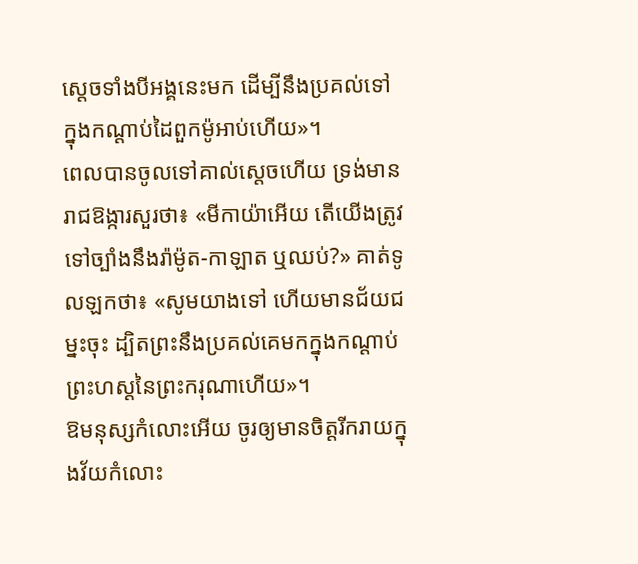ស្តេចទាំងបីអង្គនេះមក ដើម្បីនឹងប្រគល់ទៅក្នុងកណ្ដាប់ដៃពួកម៉ូអាប់ហើយ»។
ពេលបានចូលទៅគាល់ស្តេចហើយ ទ្រង់មានរាជឱង្ការសួរថា៖ «មីកាយ៉ាអើយ តើយើងត្រូវទៅច្បាំងនឹងរ៉ាម៉ូត-កាឡាត ឬឈប់?» គាត់ទូលឡកថា៖ «សូមយាងទៅ ហើយមានជ័យជម្នះចុះ ដ្បិតព្រះនឹងប្រគល់គេមកក្នុងកណ្ដាប់ព្រះហស្តនៃព្រះករុណាហើយ»។
ឱមនុស្សកំលោះអើយ ចូរឲ្យមានចិត្តរីករាយក្នុងវ័យកំលោះ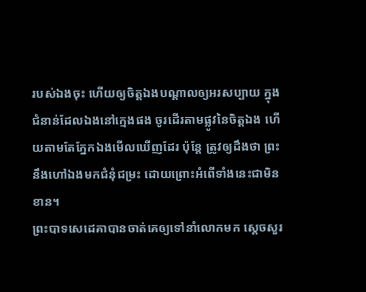របស់ឯងចុះ ហើយឲ្យចិត្តឯងបណ្ដាលឲ្យអរសប្បាយ ក្នុងជំនាន់ដែលឯងនៅក្មេងផង ចូរដើរតាមផ្លូវនៃចិត្តឯង ហើយតាមតែភ្នែកឯងមើលឃើញដែរ ប៉ុន្តែ ត្រូវឲ្យដឹងថា ព្រះនឹងហៅឯងមកជំនុំជម្រះ ដោយព្រោះអំពើទាំងនេះជាមិនខាន។
ព្រះបាទសេដេគាបានចាត់គេឲ្យទៅនាំលោកមក ស្ដេចសួរ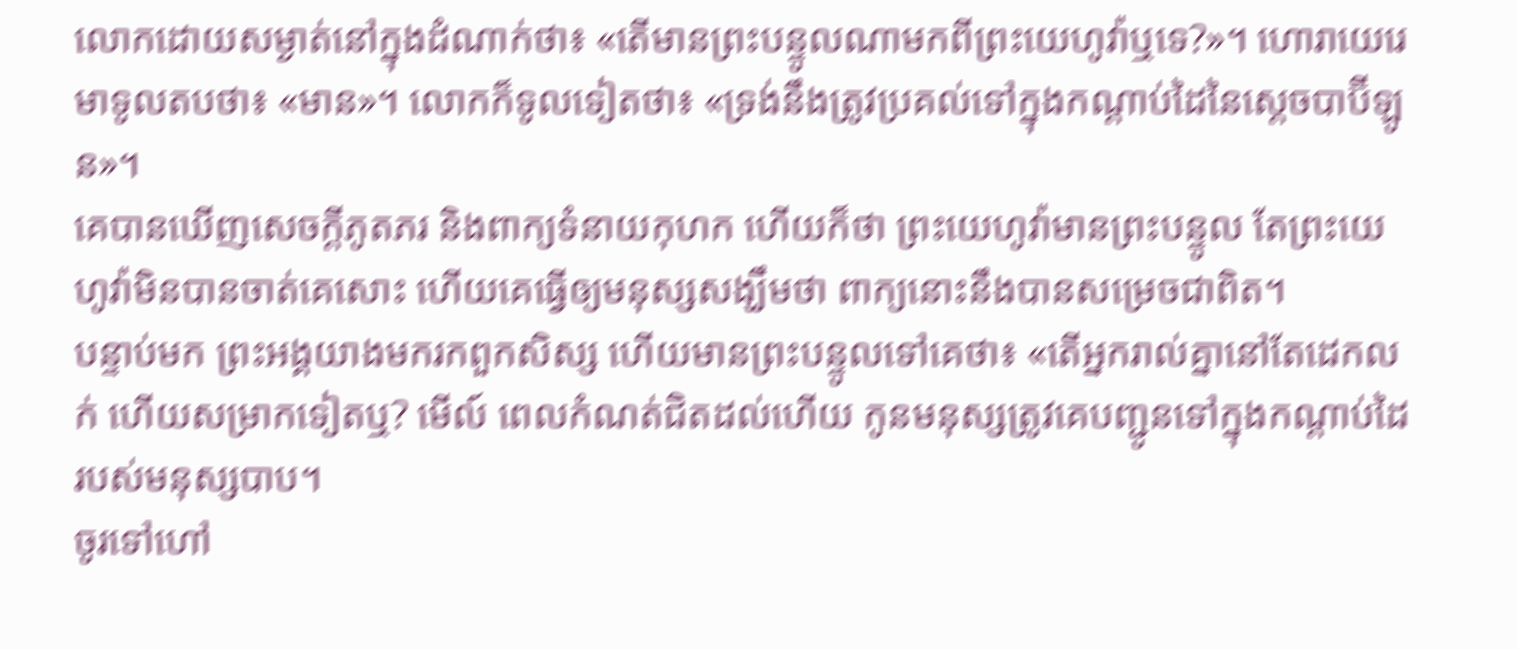លោកដោយសម្ងាត់នៅក្នុងដំណាក់ថា៖ «តើមានព្រះបន្ទូលណាមកពីព្រះយេហូវ៉ាឬទេ?»។ ហោរាយេរេមាទូលតបថា៖ «មាន»។ លោកក៏ទូលទៀតថា៖ «ទ្រង់នឹងត្រូវប្រគល់ទៅក្នុងកណ្ដាប់ដៃនៃស្តេចបាប៊ីឡូន»។
គេបានឃើញសេចក្ដីភូតភរ និងពាក្យទំនាយកុហក ហើយក៏ថា ព្រះយេហូវ៉ាមានព្រះបន្ទូល តែព្រះយេហូវ៉ាមិនបានចាត់គេសោះ ហើយគេធ្វើឲ្យមនុស្សសង្ឃឹមថា ពាក្យនោះនឹងបានសម្រេចជាពិត។
បន្ទាប់មក ព្រះអង្គយាងមករកពួកសិស្ស ហើយមានព្រះបន្ទូលទៅគេថា៖ «តើអ្នករាល់គ្នានៅតែដេកលក់ ហើយសម្រាកទៀតឬ? មើល៍ ពេលកំណត់ជិតដល់ហើយ កូនមនុស្សត្រូវគេបញ្ជូនទៅក្នុងកណ្តាប់ដៃរបស់មនុស្សបាប។
ចូរទៅហៅ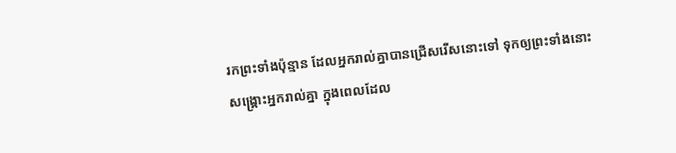រកព្រះទាំងប៉ុន្មាន ដែលអ្នករាល់គ្នាបានជ្រើសរើសនោះទៅ ទុកឲ្យព្រះទាំងនោះសង្គ្រោះអ្នករាល់គ្នា ក្នុងពេលដែល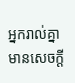អ្នករាល់គ្នាមានសេចក្ដី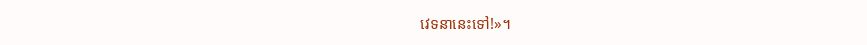វេទនានេះទៅ!»។